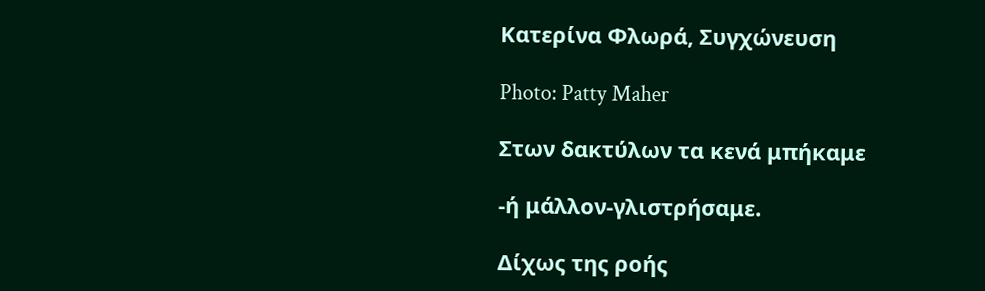Κατερίνα Φλωρά, Συγχώνευση

Photo: Patty Maher

Στων δακτύλων τα κενά μπήκαμε

-ή μάλλον-γλιστρήσαμε.

Δίχως της ροής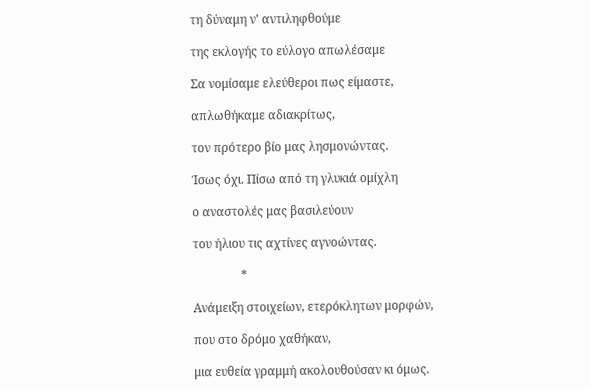τη δύναμη ν’ αντιληφθούμε

της εκλογής το εύλογο απωλέσαμε

Σα νομίσαμε ελεύθεροι πως είμαστε,

απλωθήκαμε αδιακρίτως,

τον πρότερο βίο μας λησμονώντας.

Ίσως όχι. Πίσω από τη γλυκιά ομίχλη

ο αναστολές μας βασιλεύουν

του ήλιου τις αχτίνες αγνοώντας.

                *

Ανάμειξη στοιχείων, ετερόκλητων μορφών,

που στο δρόμο χαθήκαν,

μια ευθεία γραμμή ακολουθούσαν κι όμως.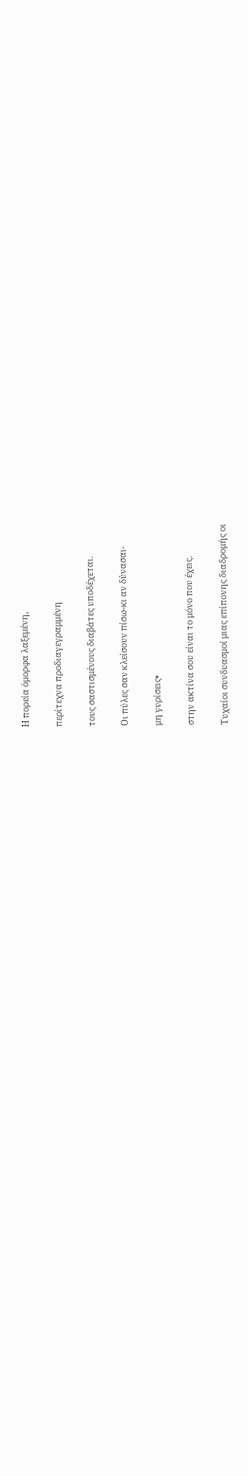Η πορεία όμορφα λαξεμένη,

περίτεχνα προδιαγεγραμμένη

τους σαστισμένους διαβάτες υποδέχεται.

Οι πύλες σαν κλείσουν πίσω-κι αν δύνασαι-

μη γυρίσεις•

στην ακτίνα σου είναι το μόνο που έχεις.

Τυχαίοι συνδυασμοί μιας επίπονης διαδρομής οι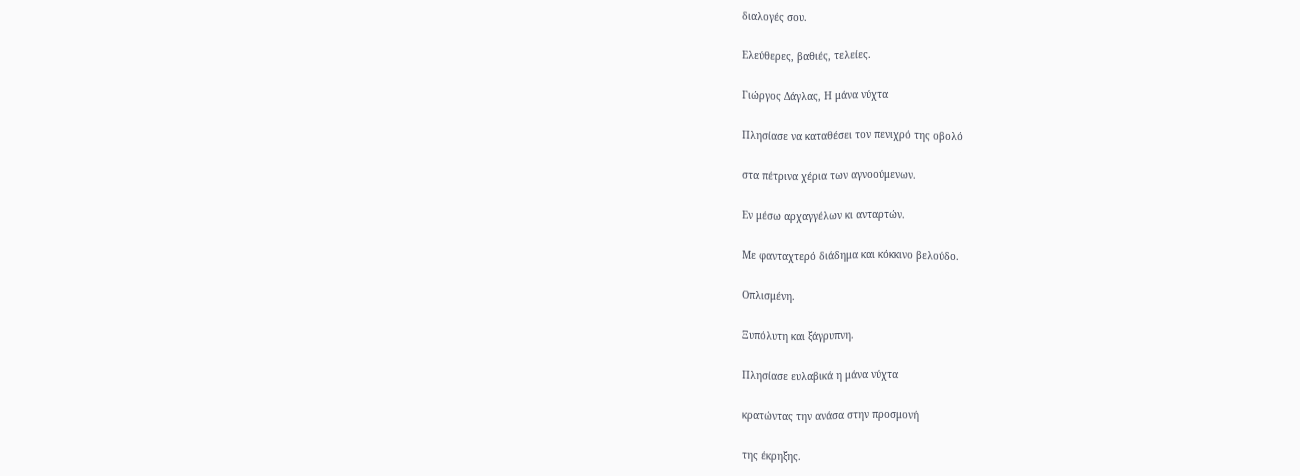διαλογές σου.

Ελεύθερες, βαθιές, τελείες.

Γιώργος Δάγλας, Η μάνα νύχτα

Πλησίασε να καταθέσει τον πενιχρό της οβολό

στα πέτρινα χέρια των αγνοούμενων.

Εν μέσω αρχαγγέλων κι ανταρτών.

Με φανταχτερό διάδημα και κόκκινο βελούδο.

Οπλισμένη.

Ξυπόλυτη και ξάγρυπνη.

Πλησίασε ευλαβικά η μάνα νύχτα

κρατώντας την ανάσα στην προσμονή

της έκρηξης.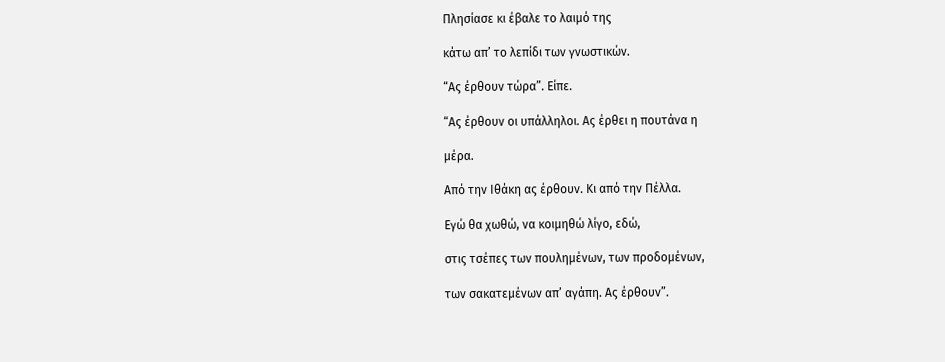Πλησίασε κι έβαλε το λαιμό της

κάτω απ’ το λεπίδι των γνωστικών.

“Ας έρθουν τώρα”. Είπε.

“Ας έρθουν οι υπάλληλοι. Ας έρθει η πουτάνα η

μέρα.

Από την Ιθάκη ας έρθουν. Κι από την Πέλλα.

Εγώ θα χωθώ, να κοιμηθώ λίγο, εδώ,

στις τσέπες των πουλημένων, των προδομένων,

των σακατεμένων απ’ αγάπη. Ας έρθουν”.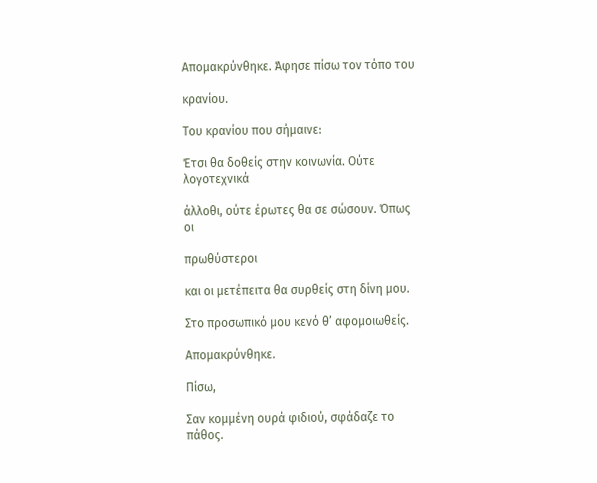Απομακρύνθηκε. Άφησε πίσω τον τόπο του

κρανίου.

Του κρανίου που σήμαινε:

Έτσι θα δοθείς στην κοινωνία. Ούτε λογοτεχνικά

άλλοθι, ούτε έρωτες θα σε σώσουν. Όπως οι

πρωθύστεροι

και οι μετέπειτα θα συρθείς στη δίνη μου.

Στο προσωπικό μου κενό θ’ αφομοιωθείς.

Απομακρύνθηκε.

Πίσω,

Σαν κομμένη ουρά φιδιού, σφάδαζε το πάθος.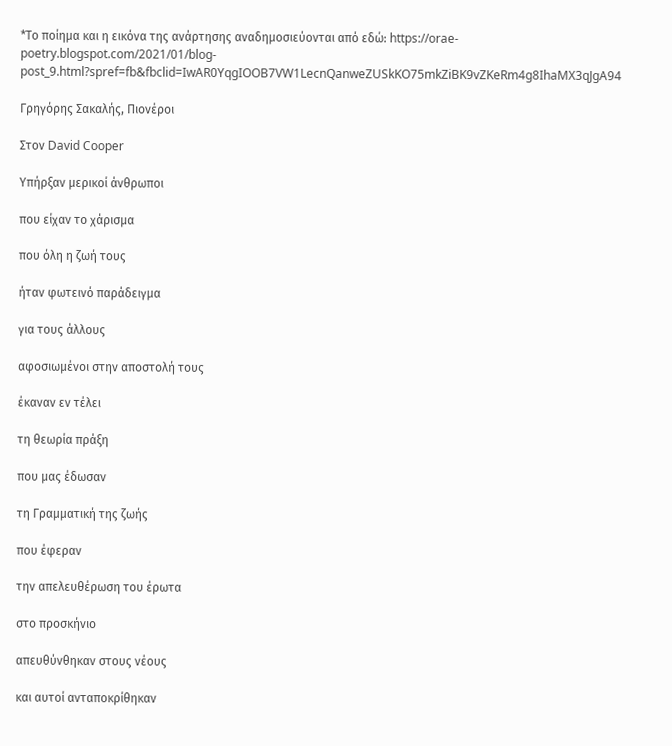*Το ποίημα και η εικόνα της ανάρτησης αναδημοσιεύονται από εδώ: https://orae-poetry.blogspot.com/2021/01/blog-post_9.html?spref=fb&fbclid=IwAR0YqgIOOB7VW1LecnQanweZUSkKO75mkZiBK9vZKeRm4g8IhaMX3qJgA94

Γρηγόρης Σακαλής, Πιονέροι

Στον David Cooper

Υπήρξαν μερικοί άνθρωποι

που είχαν το χάρισμα

που όλη η ζωή τους

ήταν φωτεινό παράδειγμα

για τους άλλους

αφοσιωμένοι στην αποστολή τους

έκαναν εν τέλει

τη θεωρία πράξη

που μας έδωσαν

τη Γραμματική της ζωής

που έφεραν

την απελευθέρωση του έρωτα

στο προσκήνιο

απευθύνθηκαν στους νέους

και αυτοί ανταποκρίθηκαν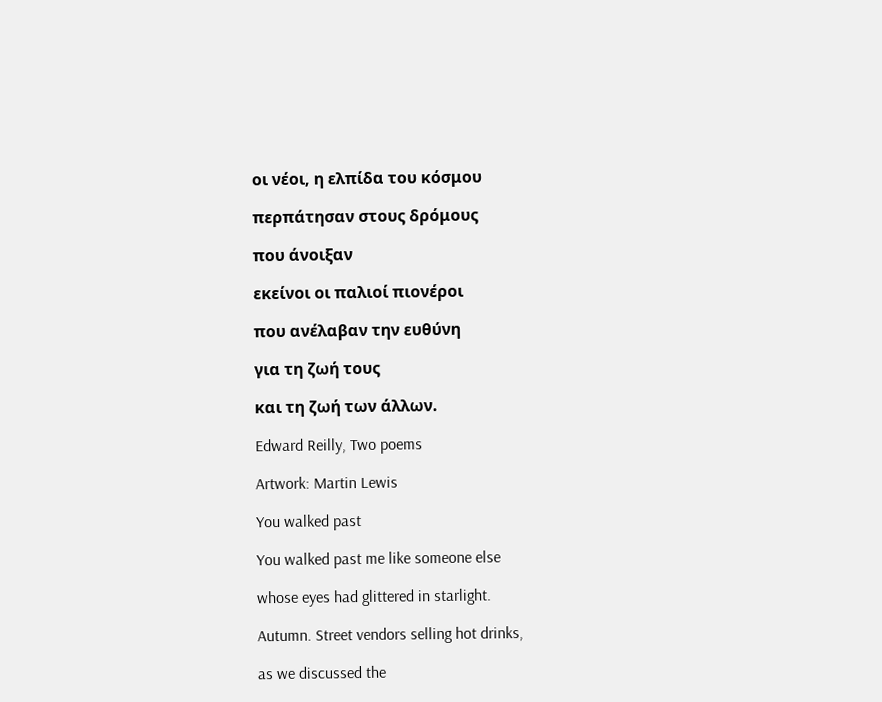οι νέοι, η ελπίδα του κόσμου

περπάτησαν στους δρόμους

που άνοιξαν

εκείνοι οι παλιοί πιονέροι

που ανέλαβαν την ευθύνη

για τη ζωή τους

και τη ζωή των άλλων.

Edward Reilly, Two poems

Artwork: Martin Lewis

You walked past

You walked past me like someone else

whose eyes had glittered in starlight.

Autumn. Street vendors selling hot drinks,

as we discussed the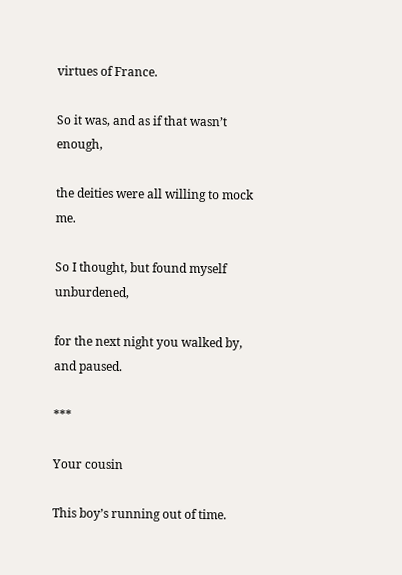virtues of France.

So it was, and as if that wasn’t enough,

the deities were all willing to mock me.

So I thought, but found myself unburdened,

for the next night you walked by, and paused.

***

Your cousin

This boy’s running out of time.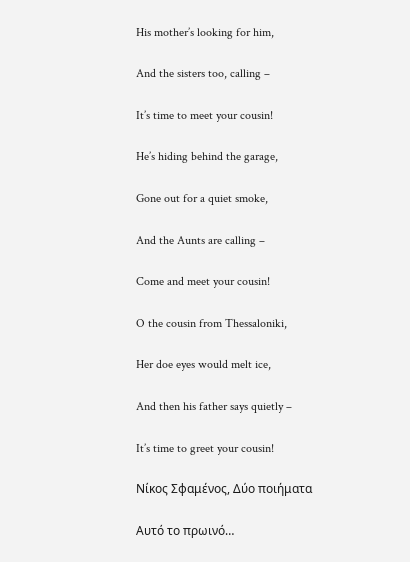His mother’s looking for him,

And the sisters too, calling –

It’s time to meet your cousin!

He’s hiding behind the garage,

Gone out for a quiet smoke,

And the Aunts are calling –

Come and meet your cousin!

O the cousin from Thessaloniki,

Her doe eyes would melt ice,

And then his father says quietly –

It’s time to greet your cousin!

Νίκος Σφαμένος, Δύο ποιήματα

Αυτό το πρωινό…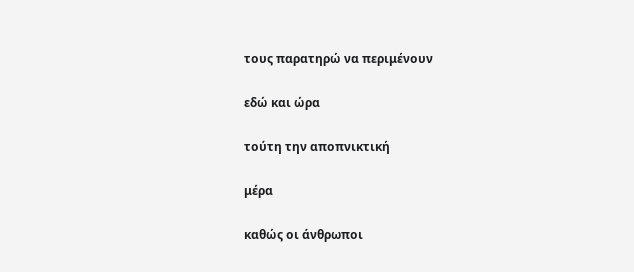τους παρατηρώ να περιμένουν

εδώ και ώρα

τούτη την αποπνικτική

μέρα

καθώς οι άνθρωποι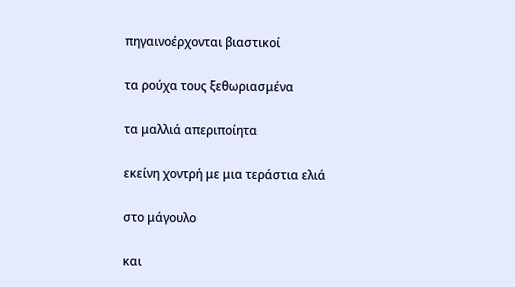πηγαινοέρχονται βιαστικοί

τα ρούχα τους ξεθωριασμένα

τα μαλλιά απεριποίητα

εκείνη χοντρή με μια τεράστια ελιά

στο μάγουλο

και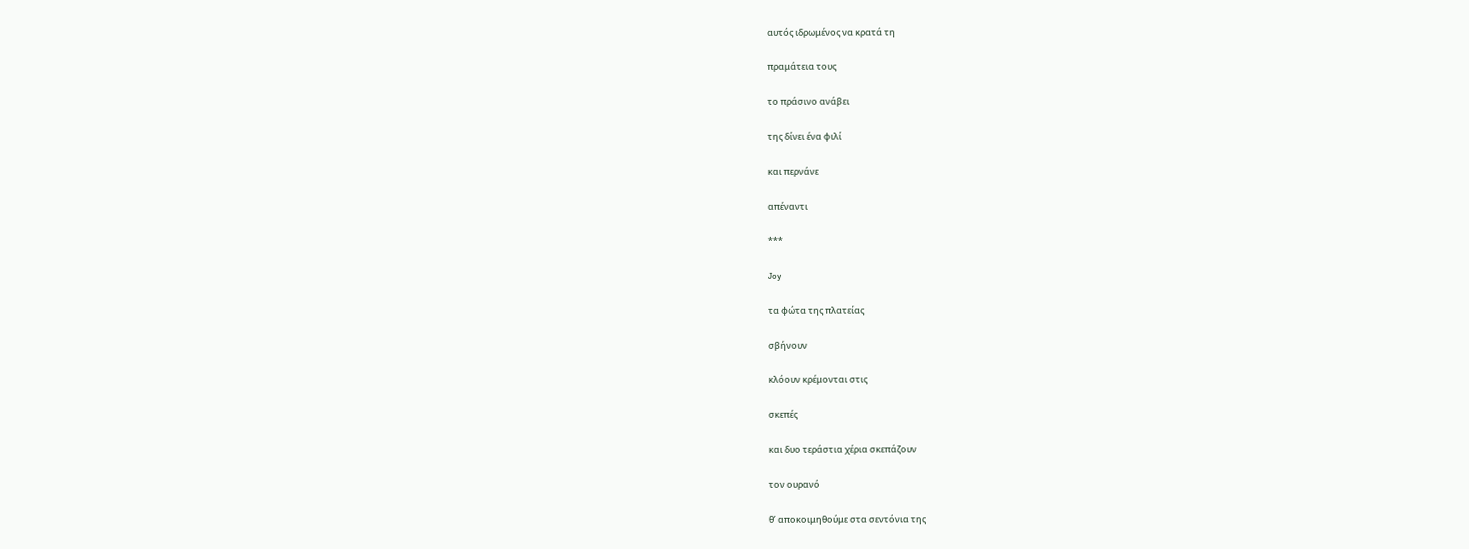αυτός ιδρωμένος να κρατά τη

πραμάτεια τους

το πράσινο ανάβει

της δίνει ένα φιλί

και περνάνε

απέναντι

***

Joy

τα φώτα της πλατείας

σβήνουν

κλόουν κρέμονται στις

σκεπές

και δυο τεράστια χέρια σκεπάζουν

τον ουρανό

θ’ αποκοιμηθούμε στα σεντόνια της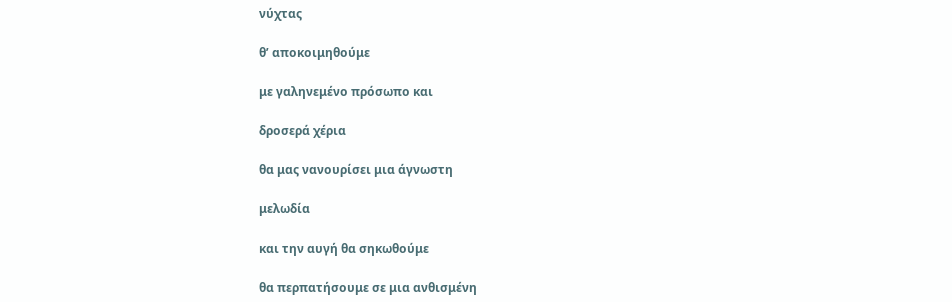νύχτας

θ’ αποκοιμηθούμε

με γαληνεμένο πρόσωπο και

δροσερά χέρια

θα μας νανουρίσει μια άγνωστη

μελωδία

και την αυγή θα σηκωθούμε

θα περπατήσουμε σε μια ανθισμένη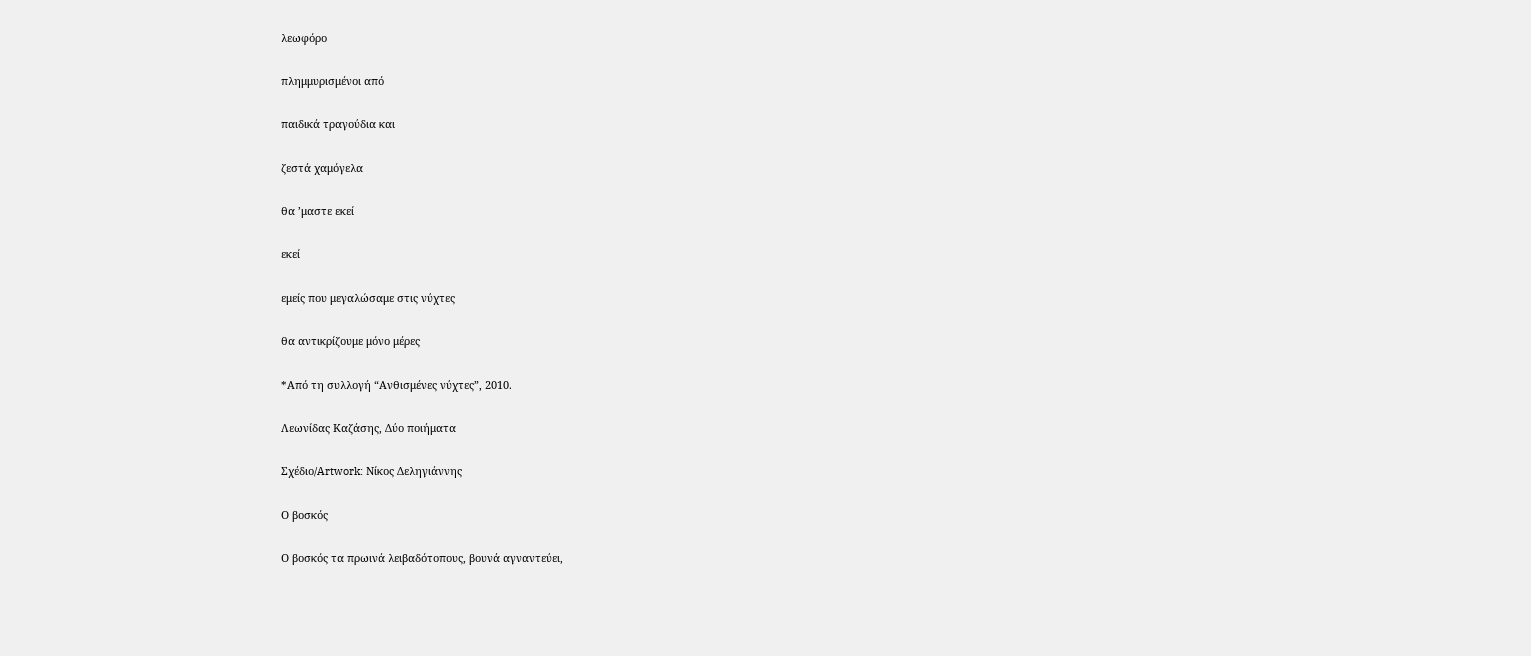λεωφόρο

πλημμυρισμένοι από

παιδικά τραγούδια και

ζεστά χαμόγελα

θα ’μαστε εκεί

εκεί

εμείς που μεγαλώσαμε στις νύχτες

θα αντικρίζουμε μόνο μέρες

*Από τη συλλογή “Ανθισμένες νύχτες”, 2010.

Λεωνίδας Καζάσης, Δύο ποιήματα

Σχέδιο/Artwork: Νίκος Δεληγιάννης

Ο βοσκός

Ο βοσκός τα πρωινά λειβαδότοπους, βουνά αγναντεύει,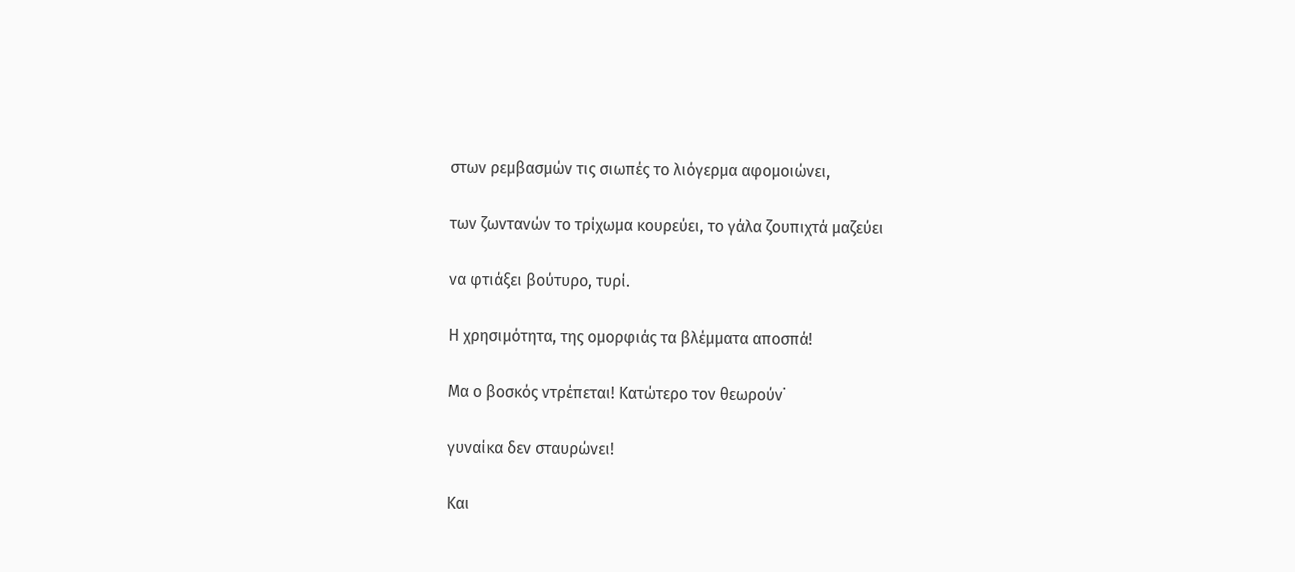στων ρεμβασμών τις σιωπές το λιόγερμα αφομοιώνει,

των ζωντανών το τρίχωμα κουρεύει, το γάλα ζουπιχτά μαζεύει

να φτιάξει βούτυρο, τυρί.

Η χρησιμότητα, της ομορφιάς τα βλέμματα αποσπά!

Μα ο βοσκός ντρέπεται! Κατώτερο τον θεωρούν˙

γυναίκα δεν σταυρώνει!

Και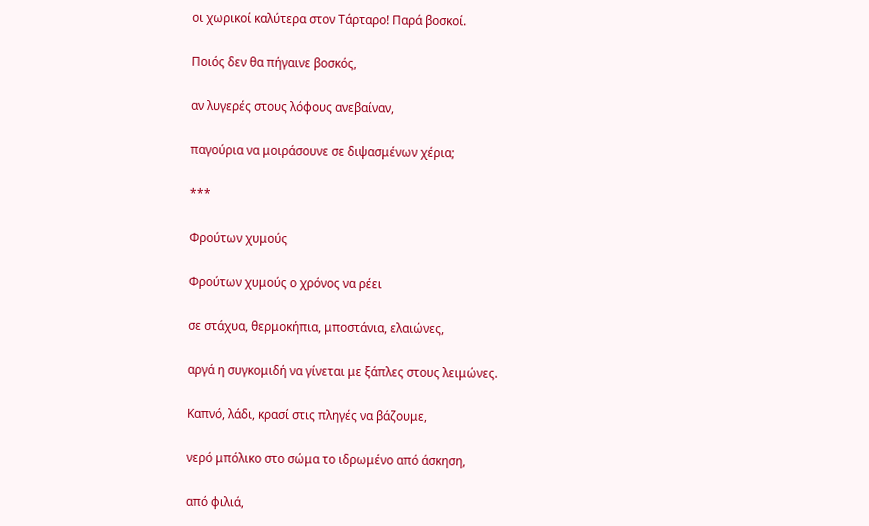οι χωρικοί καλύτερα στον Τάρταρο! Παρά βοσκοί.

Ποιός δεν θα πήγαινε βοσκός,

αν λυγερές στους λόφους ανεβαίναν,

παγούρια να μοιράσουνε σε διψασμένων χέρια;

***

Φρούτων χυμούς

Φρούτων χυμούς ο χρόνος να ρέει

σε στάχυα, θερμοκήπια, μποστάνια, ελαιώνες,

αργά η συγκομιδή να γίνεται με ξάπλες στους λειμώνες.

Καπνό, λάδι, κρασί στις πληγές να βάζουμε,

νερό μπόλικο στο σώμα το ιδρωμένο από άσκηση,

από φιλιά,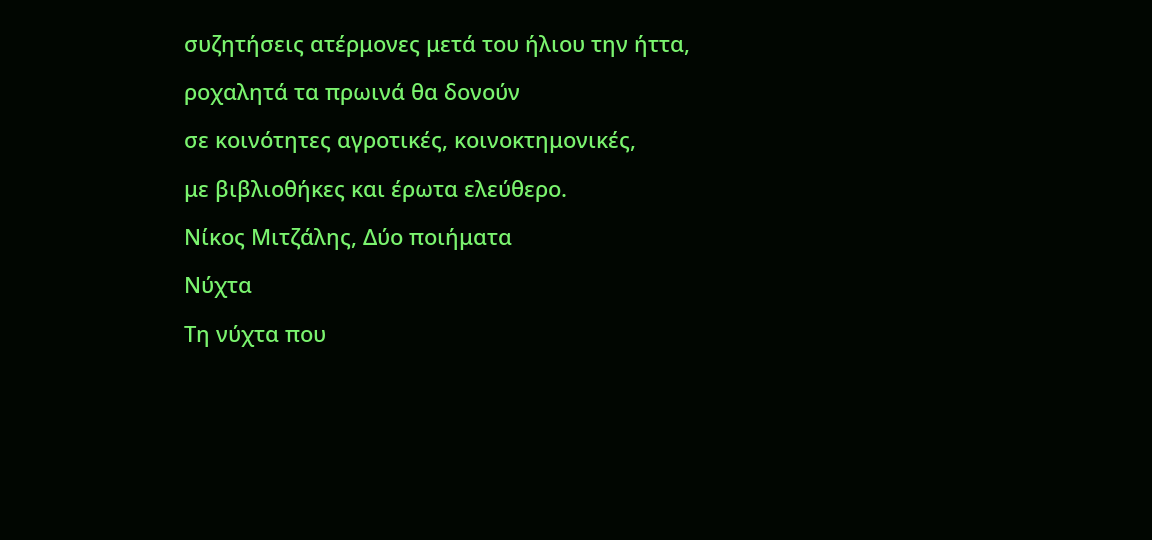συζητήσεις ατέρμονες μετά του ήλιου την ήττα,

ροχαλητά τα πρωινά θα δονούν

σε κοινότητες αγροτικές, κοινοκτημονικές,

με βιβλιοθήκες και έρωτα ελεύθερο.

Νίκος Μιτζάλης, Δύο ποιήματα

Νύχτα

Τη νύχτα που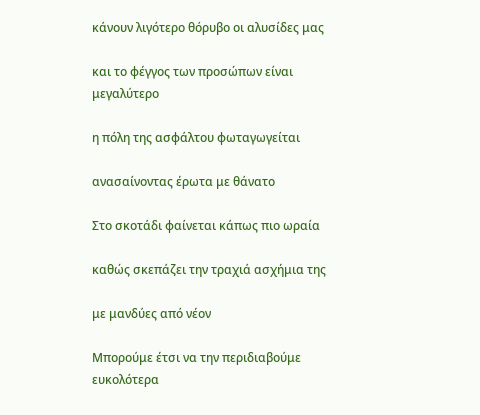κάνουν λιγότερο θόρυβο οι αλυσίδες μας

και το φέγγος των προσώπων είναι μεγαλύτερο

η πόλη της ασφάλτου φωταγωγείται

ανασαίνοντας έρωτα με θάνατο

Στο σκοτάδι φαίνεται κάπως πιο ωραία

καθώς σκεπάζει την τραχιά ασχήμια της

με μανδύες από νέον

Μπορούμε έτσι να την περιδιαβούμε ευκολότερα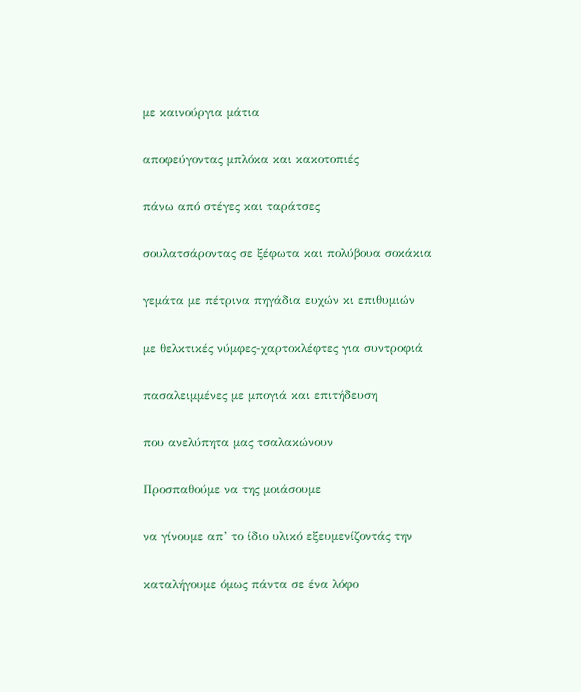με καινούργια μάτια

αποφεύγοντας μπλόκα και κακοτοπιές

πάνω από στέγες και ταράτσες

σουλατσάροντας σε ξέφωτα και πολύβουα σοκάκια

γεμάτα με πέτρινα πηγάδια ευχών κι επιθυμιών

με θελκτικές νύμφες-χαρτοκλέφτες για συντροφιά

πασαλειμμένες με μπογιά και επιτήδευση

που ανελύπητα μας τσαλακώνουν

Προσπαθούμε να της μοιάσουμε

να γίνουμε απ’ το ίδιο υλικό εξευμενίζοντάς την

καταλήγουμε όμως πάντα σε ένα λόφο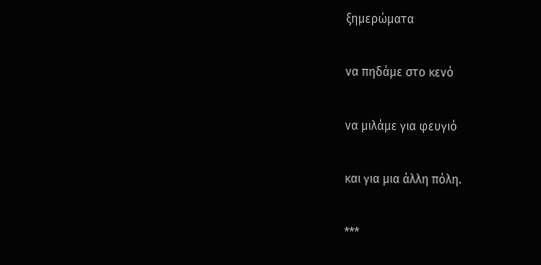ξημερώματα

να πηδάμε στο κενό

να μιλάμε για φευγιό

και για μια άλλη πόλη.

***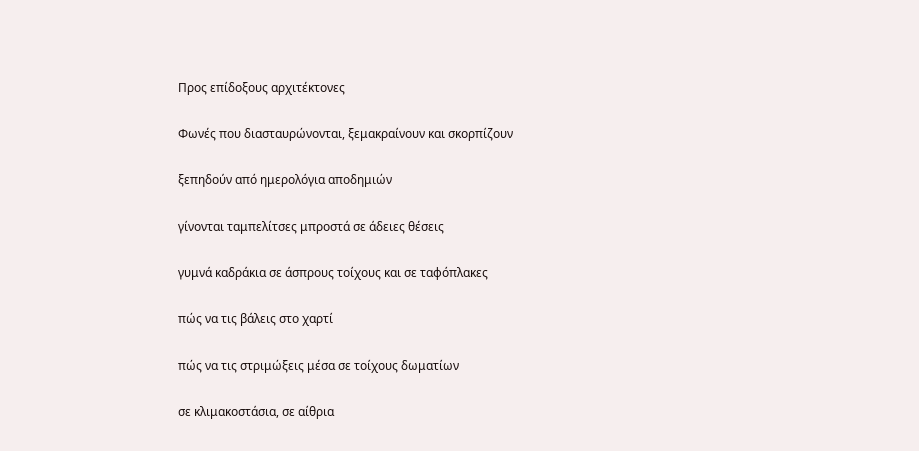Προς επίδοξους αρχιτέκτονες

Φωνές που διασταυρώνονται, ξεμακραίνουν και σκορπίζουν

ξεπηδούν από ημερολόγια αποδημιών

γίνονται ταμπελίτσες μπροστά σε άδειες θέσεις

γυμνά καδράκια σε άσπρους τοίχους και σε ταφόπλακες

πώς να τις βάλεις στο χαρτί

πώς να τις στριμώξεις μέσα σε τοίχους δωματίων

σε κλιμακοστάσια, σε αίθρια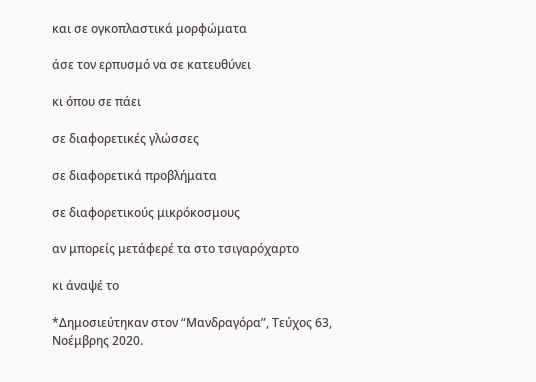και σε ογκοπλαστικά μορφώματα

άσε τον ερπυσμό να σε κατευθύνει

κι όπου σε πάει

σε διαφορετικές γλώσσες

σε διαφορετικά προβλήματα

σε διαφορετικούς μικρόκοσμους

αν μπορείς μετάφερέ τα στο τσιγαρόχαρτο

κι άναψέ το

*Δημοσιεύτηκαν στον “Μανδραγόρα”, Τεύχος 63, Νοέμβρης 2020.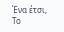Ένα έτσι, Το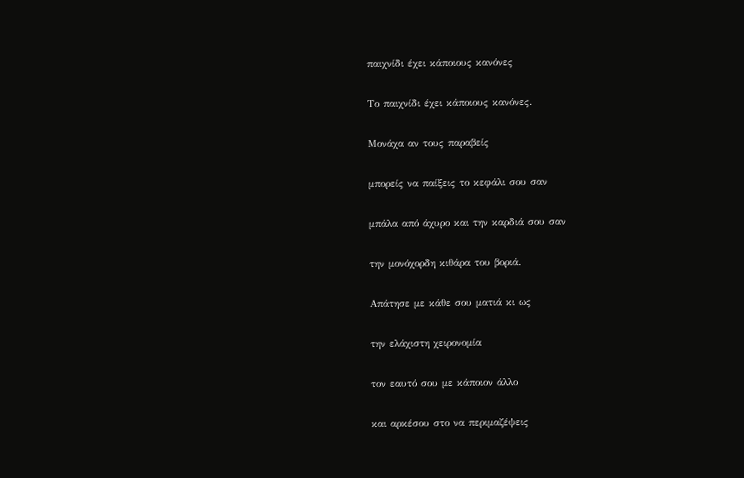παιχνίδι έχει κάποιους κανόνες

Το παιχνίδι έχει κάποιους κανόνες.

Μονάχα αν τους παραβείς

μπορείς να παίξεις το κεφάλι σου σαν

μπάλα από άχυρο και την καρδιά σου σαν

την μονόχορδη κιθάρα του βοριά.

Απάτησε με κάθε σου ματιά κι ως

την ελάχιστη χειρονομία

τον εαυτό σου με κάποιον άλλο

και αρκέσου στο να περιμαζέψεις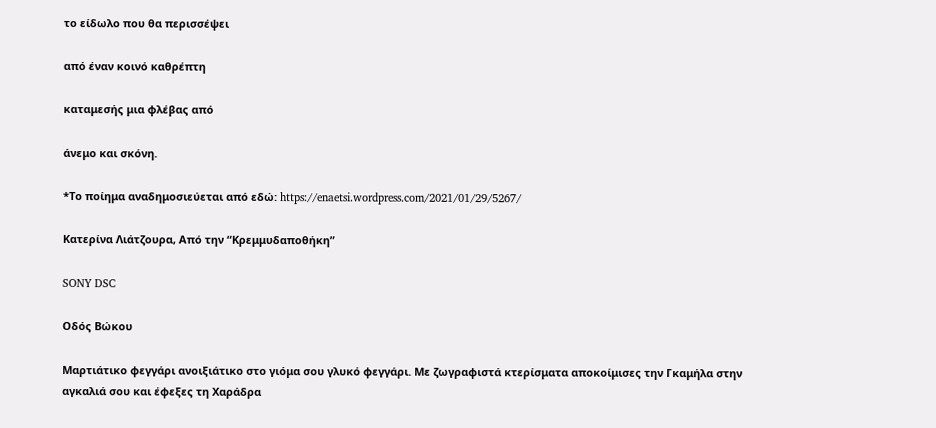το είδωλο που θα περισσέψει

από έναν κοινό καθρέπτη

καταμεσής μια φλέβας από

άνεμο και σκόνη.

*Το ποίημα αναδημοσιεύεται από εδώ: https://enaetsi.wordpress.com/2021/01/29/5267/

Κατερίνα Λιάτζουρα, Από την “Κρεμμυδαποθήκη”

SONY DSC

Οδός Βώκου

Μαρτιάτικο φεγγάρι ανοιξιάτικο στο γιόμα σου γλυκό φεγγάρι. Με ζωγραφιστά κτερίσματα αποκοίμισες την Γκαμήλα στην αγκαλιά σου και έφεξες τη Χαράδρα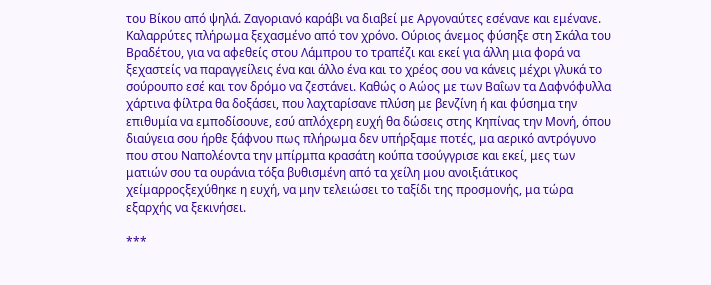του Βίκου από ψηλά. Ζαγοριανό καράβι να διαβεί με Αργοναύτες εσένανε και εμένανε. Καλαρρύτες πλήρωμα ξεχασμένο από τον χρόνο. Ούριος άνεμος φύσηξε στη Σκάλα του Βραδέτου, για να αφεθείς στου Λάμπρου το τραπέζι και εκεί για άλλη μια φορά να ξεχαστείς να παραγγείλεις ένα και άλλο ένα και το χρέος σου να κάνεις μέχρι γλυκά το σούρουπο εσέ και τον δρόμο να ζεστάνει. Καθώς ο Αώος με των Βαΐων τα Δαφνόφυλλα χάρτινα φίλτρα θα δοξάσει, που λαχταρίσανε πλύση με βενζίνη ή και φύσημα την επιθυμία να εμποδίσουνε, εσύ απλόχερη ευχή θα δώσεις στης Κηπίνας την Μονή, όπου διαύγεια σου ήρθε ξάφνου πως πλήρωμα δεν υπήρξαμε ποτές, μα αερικό αντρόγυνο που στου Ναπολέοντα την μπίρμπα κρασάτη κούπα τσούγγρισε και εκεί, μες των ματιών σου τα ουράνια τόξα βυθισμένη από τα χείλη μου ανοιξιάτικος χείμαρροςξεχύθηκε η ευχή, να μην τελειώσει το ταξίδι της προσμονής, μα τώρα εξαρχής να ξεκινήσει.

***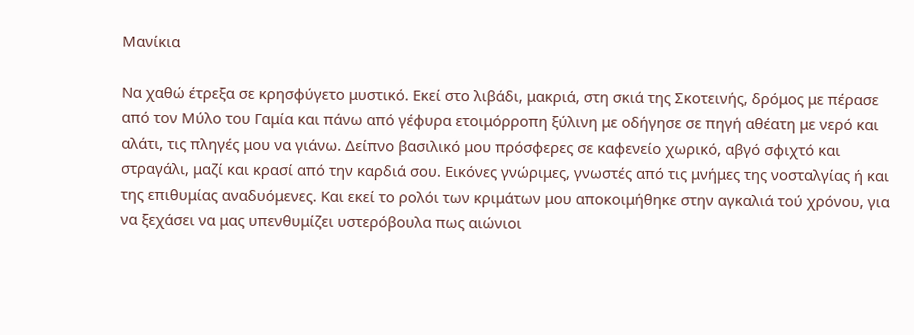Μανίκια

Να χαθώ έτρεξα σε κρησφύγετο μυστικό. Εκεί στο λιβάδι, μακριά, στη σκιά της Σκοτεινής, δρόμος με πέρασε από τον Μύλο του Γαμία και πάνω από γέφυρα ετοιμόρροπη ξύλινη με οδήγησε σε πηγή αθέατη με νερό και αλάτι, τις πληγές μου να γιάνω. Δείπνο βασιλικό μου πρόσφερες σε καφενείο χωρικό, αβγό σφιχτό και στραγάλι, μαζί και κρασί από την καρδιά σου. Εικόνες γνώριμες, γνωστές από τις μνήμες της νοσταλγίας ή και της επιθυμίας αναδυόμενες. Και εκεί το ρολόι των κριμάτων μου αποκοιμήθηκε στην αγκαλιά τού χρόνου, για να ξεχάσει να μας υπενθυμίζει υστερόβουλα πως αιώνιοι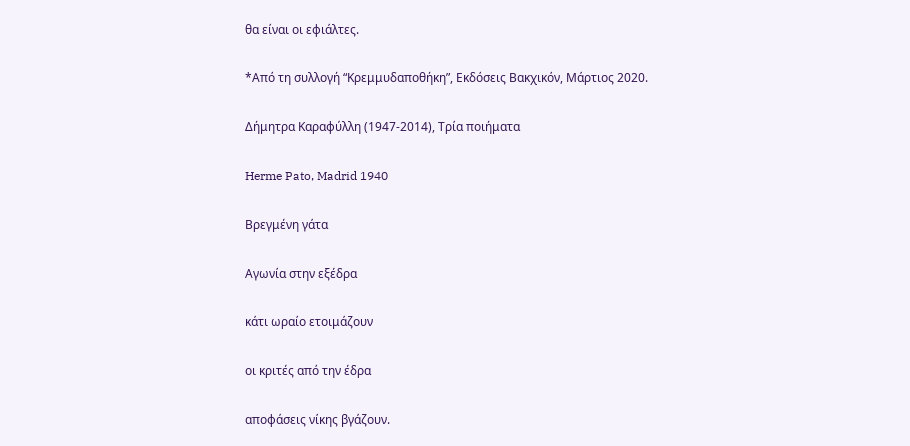θα είναι οι εφιάλτες.

*Από τη συλλογή “Κρεμμυδαποθήκη”, Εκδόσεις Βακχικόν, Μάρτιος 2020.

Δήμητρα Καραφύλλη (1947-2014), Τρία ποιήματα

Herme Pato, Madrid 1940

Βρεγμένη γάτα

Αγωνία στην εξέδρα

κάτι ωραίο ετοιμάζουν

οι κριτές από την έδρα

αποφάσεις νίκης βγάζουν.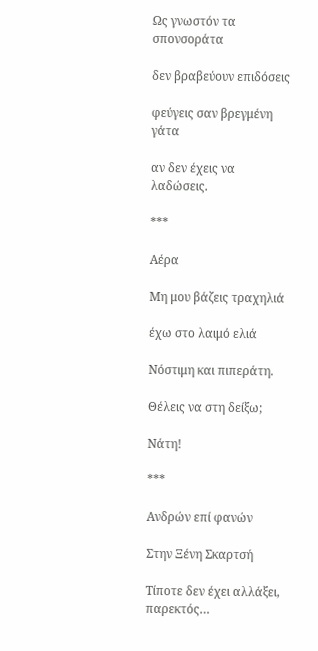Ως γνωστόν τα σπονσοράτα

δεν βραβεύουν επιδόσεις

φεύγεις σαν βρεγμένη γάτα

αν δεν έχεις να λαδώσεις.

***

Αέρα

Μη μου βάζεις τραχηλιά

έχω στο λαιμό ελιά

Νόστιμη και πιπεράτη.

Θέλεις να στη δείξω;

Νάτη!

***

Ανδρών επί φανών

Στην Ξένη Σκαρτσή

Τίποτε δεν έχει αλλάξει, παρεκτός…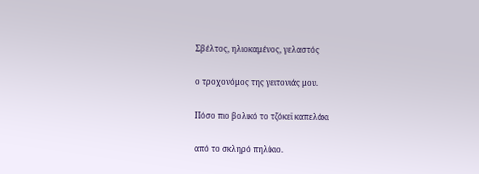Σβέλτος, ηλιοκαμένος, γελαστός

ο τροχονόμος της γειτονιάς μου.

Πόσο πιο βολικό το τζόκεϊ καπελάκι

από το σκληρό πηλίκιο.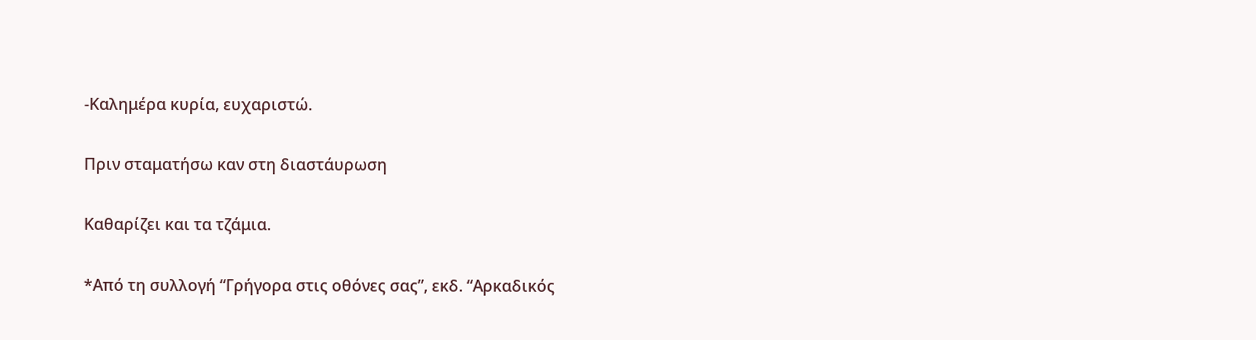-Καλημέρα κυρία, ευχαριστώ.

Πριν σταματήσω καν στη διαστάυρωση

Καθαρίζει και τα τζάμια.

*Από τη συλλογή “Γρήγορα στις οθόνες σας”, εκδ. “Αρκαδικός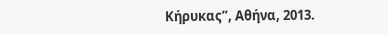Κήρυκας”, Αθήνα, 2013.